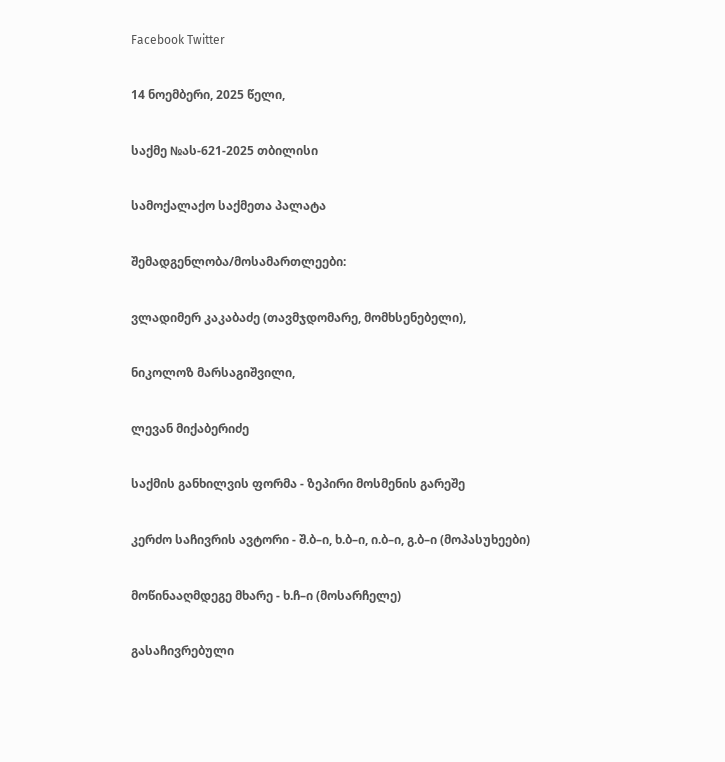Facebook Twitter

14 ნოემბერი, 2025 წელი,

საქმე №ას-621-2025 თბილისი

სამოქალაქო საქმეთა პალატა

შემადგენლობა/მოსამართლეები:

ვლადიმერ კაკაბაძე (თავმჯდომარე, მომხსენებელი),

ნიკოლოზ მარსაგიშვილი,

ლევან მიქაბერიძე

საქმის განხილვის ფორმა - ზეპირი მოსმენის გარეშე

კერძო საჩივრის ავტორი - შ.ბ–ი, ხ.ბ–ი, ი.ბ–ი, გ.ბ–ი (მოპასუხეები)

მოწინააღმდეგე მხარე - ხ.ჩ–ი (მოსარჩელე)

გასაჩივრებული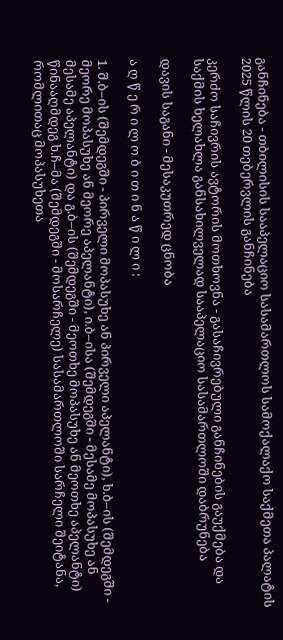განჩინება - თბილისის სააპელაციო სასამართლოს სამოქალაქო საქმეთა პალატის 2025 წლის 20 თებერვლის განჩინება

კერძო საჩივრის ავტორის მოთხოვნა - გასაჩივრებული განჩინების გაუქმება და საქმის ხელახლა განსახილველად სააპელაციო სასამართლოში დაბრუნება

დავის საგანი - მესაკუთრედ ცნობა

ა ღ წ ე რ ი ლ ო ბ ი თ ი ნ ა წ ი ლ ი :

1. შ.ბ–ის (შემდეგში - პირველი მოპასუხე ან პირველი აპელანტი), ხ.ბ–ის (შემდეგში - მეორე მოპასუხე ან მეორე აპელანტი), ი.ბ–ისა (შემდეგში - მესამე მოპასუხე ან მესამე აპელანტი) და გ.ბ–ის (შემდეგში - მეოთხე მოპასუხე ან მეოთხე აპელანტი) წინააღმდეგ ხ.ჩ–მა (შემდეგში - მოსარჩელე) სასამართლოში სარჩელი შეიტანა, რომლითაც მოპასუხეთა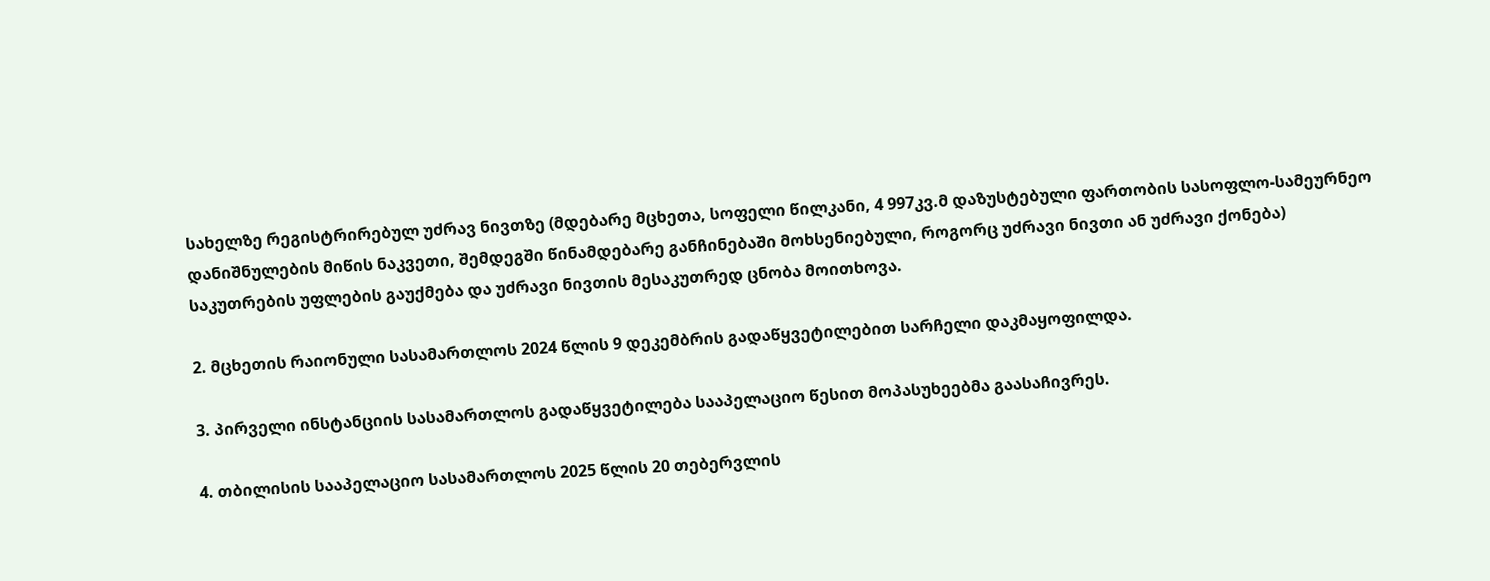სახელზე რეგისტრირებულ უძრავ ნივთზე (მდებარე მცხეთა, სოფელი წილკანი, 4 997კვ.მ დაზუსტებული ფართობის სასოფლო-სამეურნეო დანიშნულების მიწის ნაკვეთი, შემდეგში წინამდებარე განჩინებაში მოხსენიებული, როგორც უძრავი ნივთი ან უძრავი ქონება) საკუთრების უფლების გაუქმება და უძრავი ნივთის მესაკუთრედ ცნობა მოითხოვა.

2. მცხეთის რაიონული სასამართლოს 2024 წლის 9 დეკემბრის გადაწყვეტილებით სარჩელი დაკმაყოფილდა.

3. პირველი ინსტანციის სასამართლოს გადაწყვეტილება სააპელაციო წესით მოპასუხეებმა გაასაჩივრეს.

4. თბილისის სააპელაციო სასამართლოს 2025 წლის 20 თებერვლის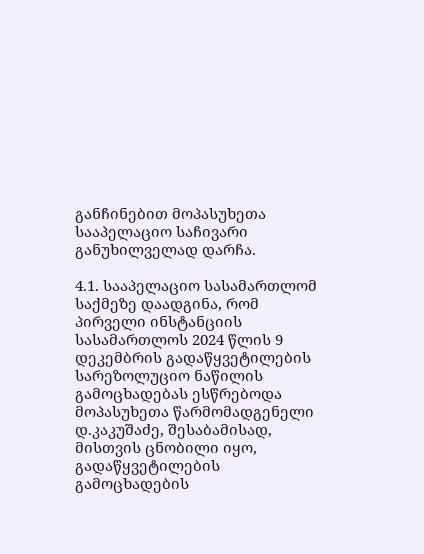განჩინებით მოპასუხეთა სააპელაციო საჩივარი განუხილველად დარჩა.

4.1. სააპელაციო სასამართლომ საქმეზე დაადგინა, რომ პირველი ინსტანციის სასამართლოს 2024 წლის 9 დეკემბრის გადაწყვეტილების სარეზოლუციო ნაწილის გამოცხადებას ესწრებოდა მოპასუხეთა წარმომადგენელი დ.კაკუშაძე, შესაბამისად, მისთვის ცნობილი იყო, გადაწყვეტილების გამოცხადების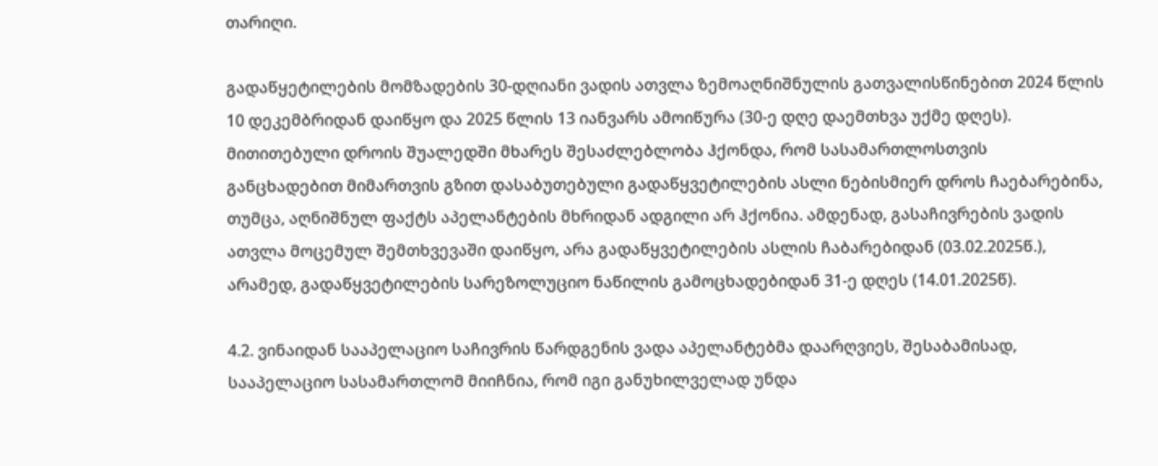თარიღი.

გადაწყეტილების მომზადების 30-დღიანი ვადის ათვლა ზემოაღნიშნულის გათვალისწინებით 2024 წლის 10 დეკემბრიდან დაიწყო და 2025 წლის 13 იანვარს ამოიწურა (30-ე დღე დაემთხვა უქმე დღეს). მითითებული დროის შუალედში მხარეს შესაძლებლობა ჰქონდა, რომ სასამართლოსთვის განცხადებით მიმართვის გზით დასაბუთებული გადაწყვეტილების ასლი ნებისმიერ დროს ჩაებარებინა, თუმცა, აღნიშნულ ფაქტს აპელანტების მხრიდან ადგილი არ ჰქონია. ამდენად, გასაჩივრების ვადის ათვლა მოცემულ შემთხვევაში დაიწყო, არა გადაწყვეტილების ასლის ჩაბარებიდან (03.02.2025წ.), არამედ, გადაწყვეტილების სარეზოლუციო ნაწილის გამოცხადებიდან 31-ე დღეს (14.01.2025წ).

4.2. ვინაიდან სააპელაციო საჩივრის წარდგენის ვადა აპელანტებმა დაარღვიეს, შესაბამისად, სააპელაციო სასამართლომ მიიჩნია, რომ იგი განუხილველად უნდა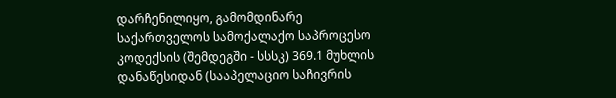დარჩენილიყო, გამომდინარე საქართველოს სამოქალაქო საპროცესო კოდექსის (შემდეგში - სსსკ) 369.1 მუხლის დანაწესიდან (სააპელაციო საჩივრის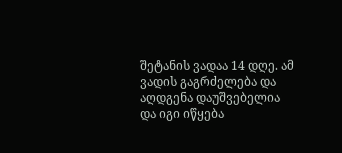შეტანის ვადაა 14 დღე. ამ ვადის გაგრძელება და აღდგენა დაუშვებელია და იგი იწყება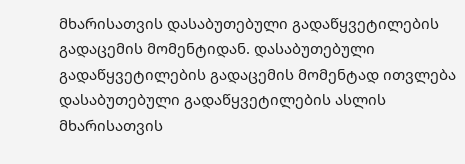მხარისათვის დასაბუთებული გადაწყვეტილების გადაცემის მომენტიდან. დასაბუთებული გადაწყვეტილების გადაცემის მომენტად ითვლება დასაბუთებული გადაწყვეტილების ასლის მხარისათვის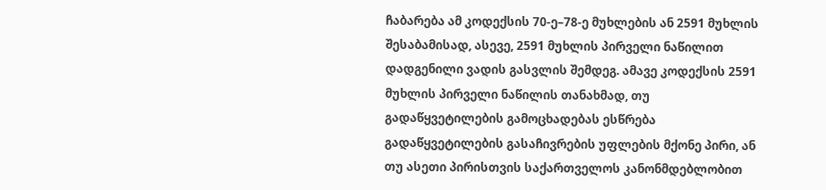ჩაბარება ამ კოდექსის 70-ე–78-ე მუხლების ან 2591 მუხლის შესაბამისად, ასევე, 2591 მუხლის პირველი ნაწილით დადგენილი ვადის გასვლის შემდეგ. ამავე კოდექსის 2591 მუხლის პირველი ნაწილის თანახმად, თუ გადაწყვეტილების გამოცხადებას ესწრება გადაწყვეტილების გასაჩივრების უფლების მქონე პირი, ან თუ ასეთი პირისთვის საქართველოს კანონმდებლობით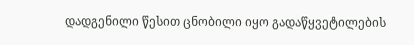დადგენილი წესით ცნობილი იყო გადაწყვეტილების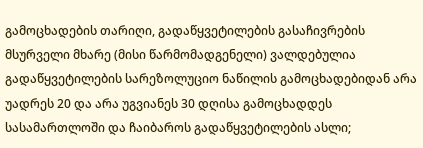გამოცხადების თარიღი, გადაწყვეტილების გასაჩივრების მსურველი მხარე (მისი წარმომადგენელი) ვალდებულია გადაწყვეტილების სარეზოლუციო ნაწილის გამოცხადებიდან არა უადრეს 20 და არა უგვიანეს 30 დღისა გამოცხადდეს სასამართლოში და ჩაიბაროს გადაწყვეტილების ასლი;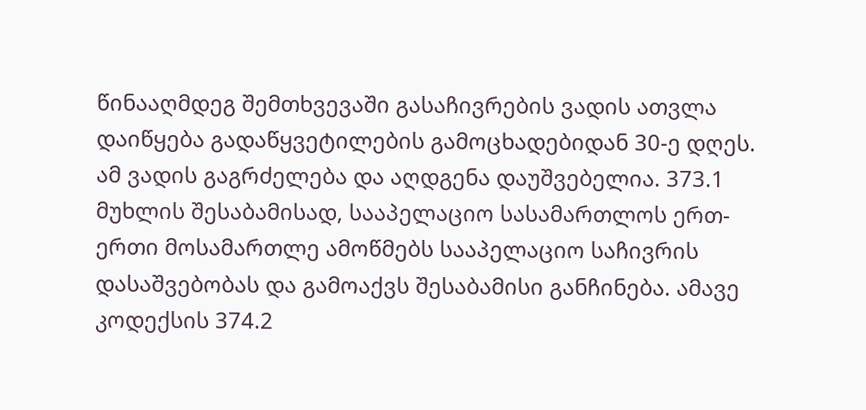წინააღმდეგ შემთხვევაში გასაჩივრების ვადის ათვლა დაიწყება გადაწყვეტილების გამოცხადებიდან 30-ე დღეს. ამ ვადის გაგრძელება და აღდგენა დაუშვებელია. 373.1 მუხლის შესაბამისად, სააპელაციო სასამართლოს ერთ-ერთი მოსამართლე ამოწმებს სააპელაციო საჩივრის დასაშვებობას და გამოაქვს შესაბამისი განჩინება. ამავე კოდექსის 374.2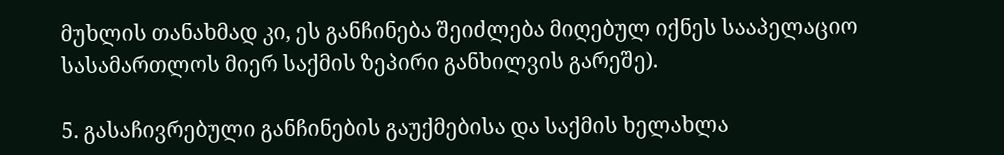მუხლის თანახმად კი, ეს განჩინება შეიძლება მიღებულ იქნეს სააპელაციო სასამართლოს მიერ საქმის ზეპირი განხილვის გარეშე).

5. გასაჩივრებული განჩინების გაუქმებისა და საქმის ხელახლა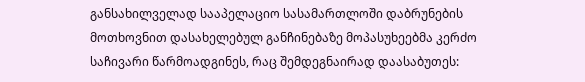განსახილველად სააპელაციო სასამართლოში დაბრუნების მოთხოვნით დასახელებულ განჩინებაზე მოპასუხეებმა კერძო საჩივარი წარმოადგინეს, რაც შემდეგნაირად დაასაბუთეს: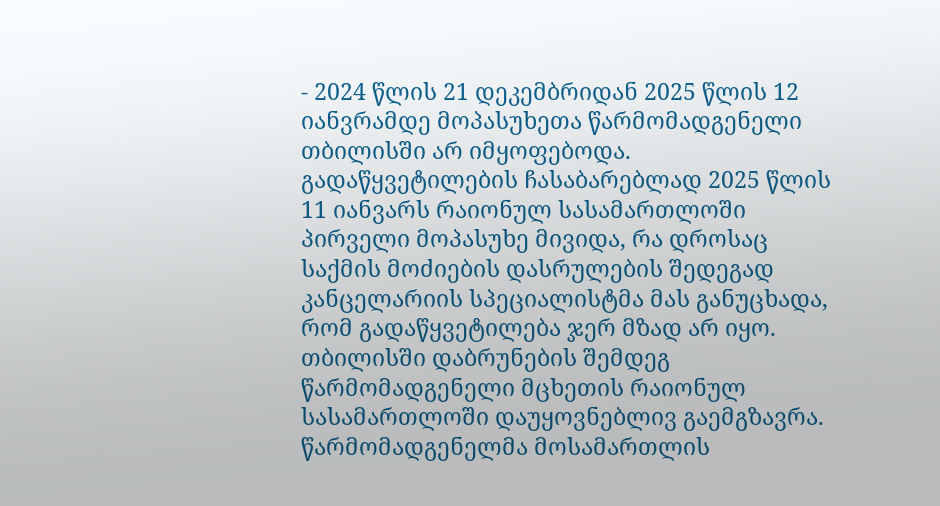- 2024 წლის 21 დეკემბრიდან 2025 წლის 12 იანვრამდე მოპასუხეთა წარმომადგენელი თბილისში არ იმყოფებოდა. გადაწყვეტილების ჩასაბარებლად 2025 წლის 11 იანვარს რაიონულ სასამართლოში პირველი მოპასუხე მივიდა, რა დროსაც საქმის მოძიების დასრულების შედეგად კანცელარიის სპეციალისტმა მას განუცხადა, რომ გადაწყვეტილება ჯერ მზად არ იყო. თბილისში დაბრუნების შემდეგ წარმომადგენელი მცხეთის რაიონულ სასამართლოში დაუყოვნებლივ გაემგზავრა. წარმომადგენელმა მოსამართლის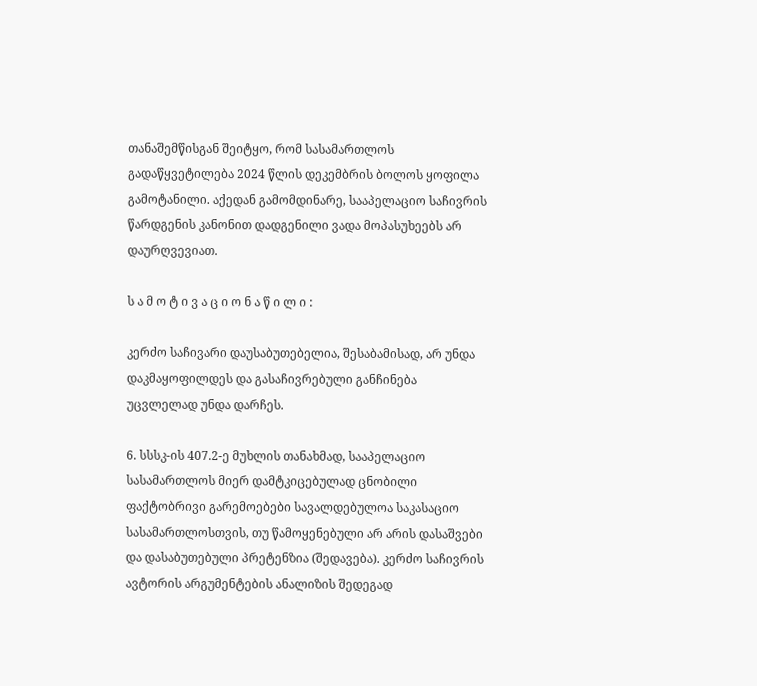თანაშემწისგან შეიტყო, რომ სასამართლოს გადაწყვეტილება 2024 წლის დეკემბრის ბოლოს ყოფილა გამოტანილი. აქედან გამომდინარე, სააპელაციო საჩივრის წარდგენის კანონით დადგენილი ვადა მოპასუხეებს არ დაურღვევიათ.

ს ა მ ო ტ ი ვ ა ც ი ო ნ ა წ ი ლ ი :

კერძო საჩივარი დაუსაბუთებელია, შესაბამისად, არ უნდა დაკმაყოფილდეს და გასაჩივრებული განჩინება უცვლელად უნდა დარჩეს.

6. სსსკ-ის 407.2-ე მუხლის თანახმად, სააპელაციო სასამართლოს მიერ დამტკიცებულად ცნობილი ფაქტობრივი გარემოებები სავალდებულოა საკასაციო სასამართლოსთვის, თუ წამოყენებული არ არის დასაშვები და დასაბუთებული პრეტენზია (შედავება). კერძო საჩივრის ავტორის არგუმენტების ანალიზის შედეგად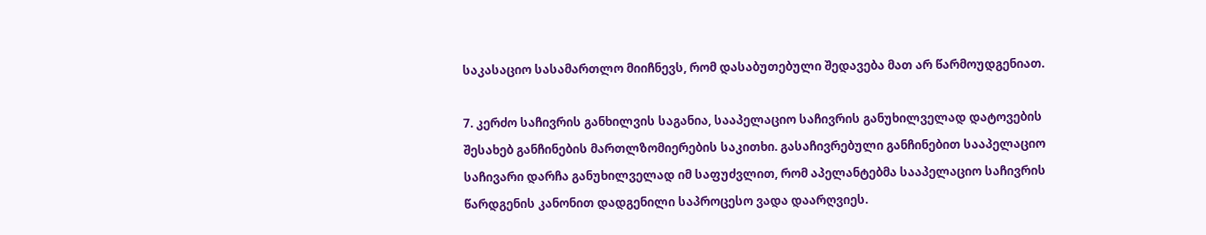საკასაციო სასამართლო მიიჩნევს, რომ დასაბუთებული შედავება მათ არ წარმოუდგენიათ.

7. კერძო საჩივრის განხილვის საგანია, სააპელაციო საჩივრის განუხილველად დატოვების შესახებ განჩინების მართლზომიერების საკითხი. გასაჩივრებული განჩინებით სააპელაციო საჩივარი დარჩა განუხილველად იმ საფუძვლით, რომ აპელანტებმა სააპელაციო საჩივრის წარდგენის კანონით დადგენილი საპროცესო ვადა დაარღვიეს.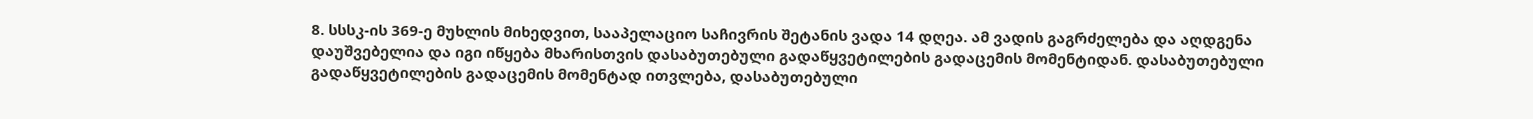8. სსსკ-ის 369-ე მუხლის მიხედვით, სააპელაციო საჩივრის შეტანის ვადა 14 დღეა. ამ ვადის გაგრძელება და აღდგენა დაუშვებელია და იგი იწყება მხარისთვის დასაბუთებული გადაწყვეტილების გადაცემის მომენტიდან. დასაბუთებული გადაწყვეტილების გადაცემის მომენტად ითვლება, დასაბუთებული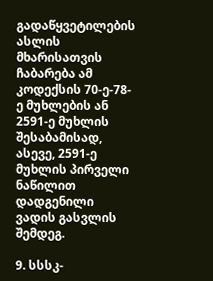გადაწყვეტილების ასლის მხარისათვის ჩაბარება ამ კოდექსის 70-ე-78-ე მუხლების ან 2591-ე მუხლის შესაბამისად, ასევე, 2591-ე მუხლის პირველი ნაწილით დადგენილი ვადის გასვლის შემდეგ.

9. სსსკ-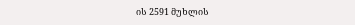ის 2591 მუხლის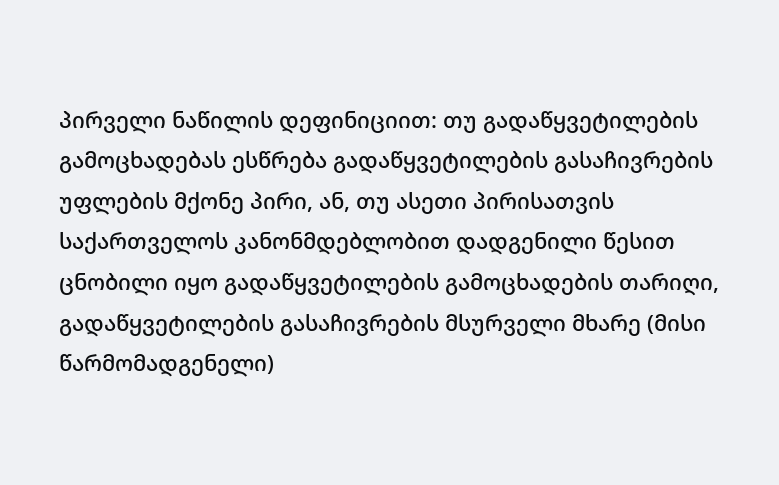პირველი ნაწილის დეფინიციით: თუ გადაწყვეტილების გამოცხადებას ესწრება გადაწყვეტილების გასაჩივრების უფლების მქონე პირი, ან, თუ ასეთი პირისათვის საქართველოს კანონმდებლობით დადგენილი წესით ცნობილი იყო გადაწყვეტილების გამოცხადების თარიღი, გადაწყვეტილების გასაჩივრების მსურველი მხარე (მისი წარმომადგენელი)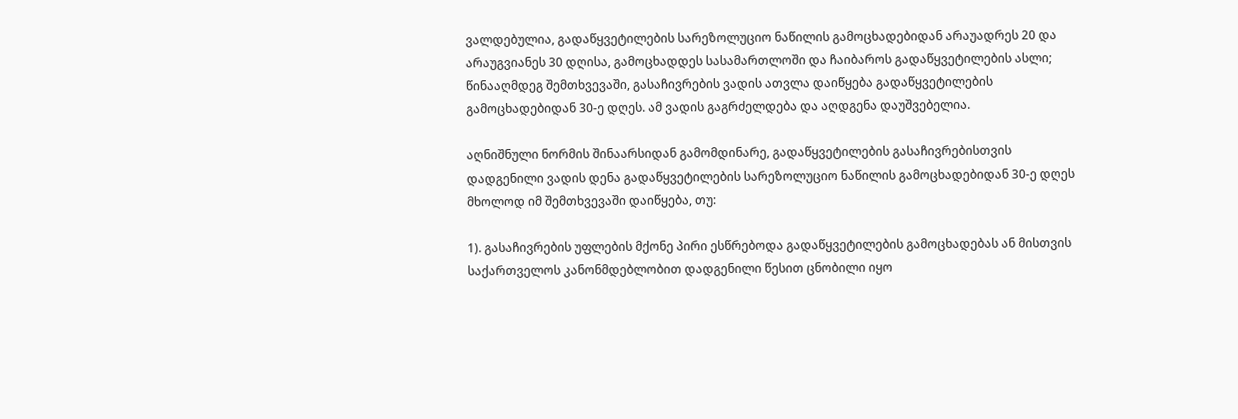ვალდებულია, გადაწყვეტილების სარეზოლუციო ნაწილის გამოცხადებიდან არაუადრეს 20 და არაუგვიანეს 30 დღისა, გამოცხადდეს სასამართლოში და ჩაიბაროს გადაწყვეტილების ასლი; წინააღმდეგ შემთხვევაში, გასაჩივრების ვადის ათვლა დაიწყება გადაწყვეტილების გამოცხადებიდან 30-ე დღეს. ამ ვადის გაგრძელდება და აღდგენა დაუშვებელია.

აღნიშნული ნორმის შინაარსიდან გამომდინარე, გადაწყვეტილების გასაჩივრებისთვის დადგენილი ვადის დენა გადაწყვეტილების სარეზოლუციო ნაწილის გამოცხადებიდან 30-ე დღეს მხოლოდ იმ შემთხვევაში დაიწყება, თუ:

1). გასაჩივრების უფლების მქონე პირი ესწრებოდა გადაწყვეტილების გამოცხადებას ან მისთვის საქართველოს კანონმდებლობით დადგენილი წესით ცნობილი იყო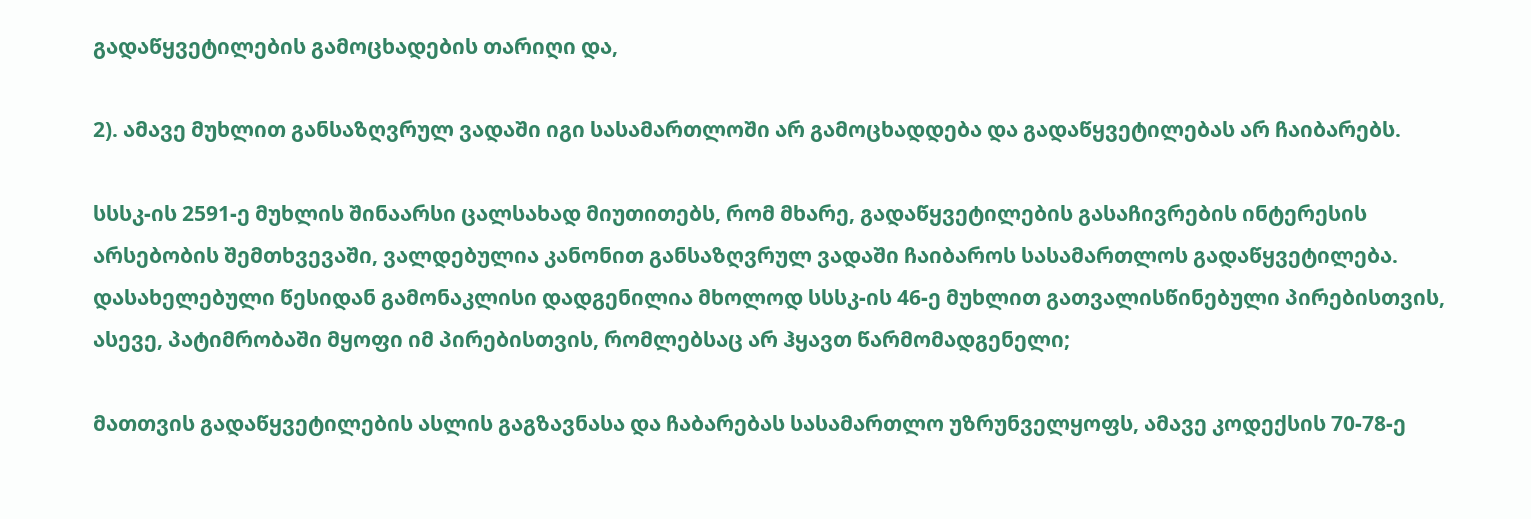გადაწყვეტილების გამოცხადების თარიღი და,

2). ამავე მუხლით განსაზღვრულ ვადაში იგი სასამართლოში არ გამოცხადდება და გადაწყვეტილებას არ ჩაიბარებს.

სსსკ-ის 2591-ე მუხლის შინაარსი ცალსახად მიუთითებს, რომ მხარე, გადაწყვეტილების გასაჩივრების ინტერესის არსებობის შემთხვევაში, ვალდებულია კანონით განსაზღვრულ ვადაში ჩაიბაროს სასამართლოს გადაწყვეტილება. დასახელებული წესიდან გამონაკლისი დადგენილია მხოლოდ სსსკ-ის 46-ე მუხლით გათვალისწინებული პირებისთვის, ასევე, პატიმრობაში მყოფი იმ პირებისთვის, რომლებსაც არ ჰყავთ წარმომადგენელი;

მათთვის გადაწყვეტილების ასლის გაგზავნასა და ჩაბარებას სასამართლო უზრუნველყოფს, ამავე კოდექსის 70-78-ე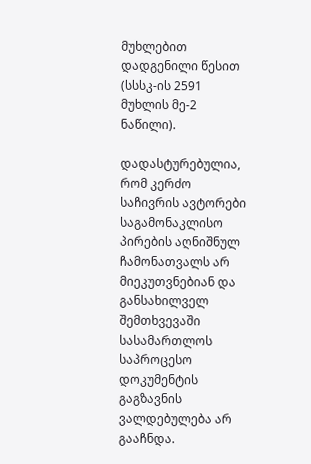მუხლებით დადგენილი წესით (სსსკ-ის 2591 მუხლის მე-2 ნაწილი).

დადასტურებულია, რომ კერძო საჩივრის ავტორები საგამონაკლისო პირების აღნიშნულ ჩამონათვალს არ მიეკუთვნებიან და განსახილველ შემთხვევაში სასამართლოს საპროცესო დოკუმენტის გაგზავნის ვალდებულება არ გააჩნდა.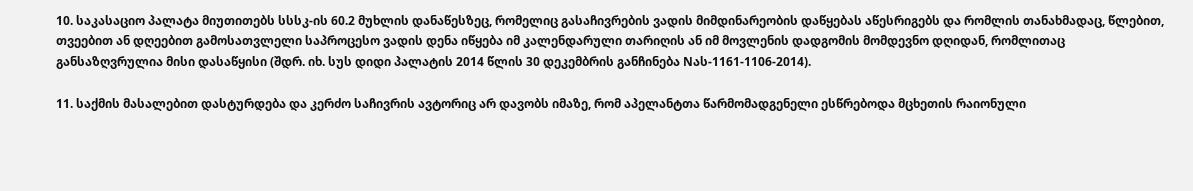10. საკასაციო პალატა მიუთითებს სსსკ-ის 60.2 მუხლის დანაწესზეც, რომელიც გასაჩივრების ვადის მიმდინარეობის დაწყებას აწესრიგებს და რომლის თანახმადაც, წლებით, თვეებით ან დღეებით გამოსათვლელი საპროცესო ვადის დენა იწყება იმ კალენდარული თარიღის ან იმ მოვლენის დადგომის მომდევნო დღიდან, რომლითაც განსაზღვრულია მისი დასაწყისი (შდრ. იხ. სუს დიდი პალატის 2014 წლის 30 დეკემბრის განჩინება Nას-1161-1106-2014).

11. საქმის მასალებით დასტურდება და კერძო საჩივრის ავტორიც არ დავობს იმაზე, რომ აპელანტთა წარმომადგენელი ესწრებოდა მცხეთის რაიონული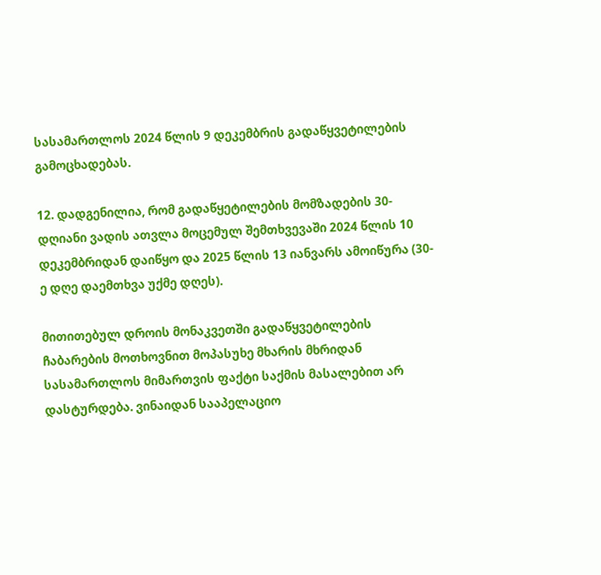სასამართლოს 2024 წლის 9 დეკემბრის გადაწყვეტილების გამოცხადებას.

12. დადგენილია, რომ გადაწყეტილების მომზადების 30-დღიანი ვადის ათვლა მოცემულ შემთხვევაში 2024 წლის 10 დეკემბრიდან დაიწყო და 2025 წლის 13 იანვარს ამოიწურა (30-ე დღე დაემთხვა უქმე დღეს).

მითითებულ დროის მონაკვეთში გადაწყვეტილების ჩაბარების მოთხოვნით მოპასუხე მხარის მხრიდან სასამართლოს მიმართვის ფაქტი საქმის მასალებით არ დასტურდება. ვინაიდან სააპელაციო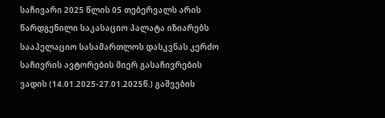საჩივარი 2025 წლის 05 თებერვალს არის წარდგენილი საკასაციო პალატა იზიარებს სააპელაციო სასამართლოს დასკვნას კერძო საჩივრის ავტორების მიერ გასაჩივრების ვადის (14.01.2025-27.01.2025წ.) გაშვების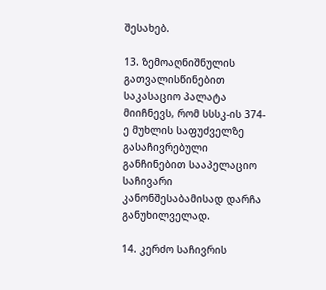შესახებ.

13. ზემოაღნიშნულის გათვალისწინებით საკასაციო პალატა მიიჩნევს, რომ სსსკ-ის 374-ე მუხლის საფუძველზე გასაჩივრებული განჩინებით სააპელაციო საჩივარი კანონშესაბამისად დარჩა განუხილველად.

14. კერძო საჩივრის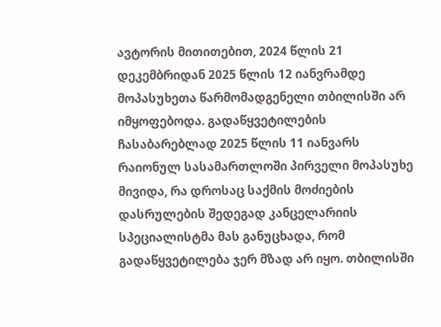ავტორის მითითებით, 2024 წლის 21 დეკემბრიდან 2025 წლის 12 იანვრამდე მოპასუხეთა წარმომადგენელი თბილისში არ იმყოფებოდა. გადაწყვეტილების ჩასაბარებლად 2025 წლის 11 იანვარს რაიონულ სასამართლოში პირველი მოპასუხე მივიდა, რა დროსაც საქმის მოძიების დასრულების შედეგად კანცელარიის სპეციალისტმა მას განუცხადა, რომ გადაწყვეტილება ჯერ მზად არ იყო. თბილისში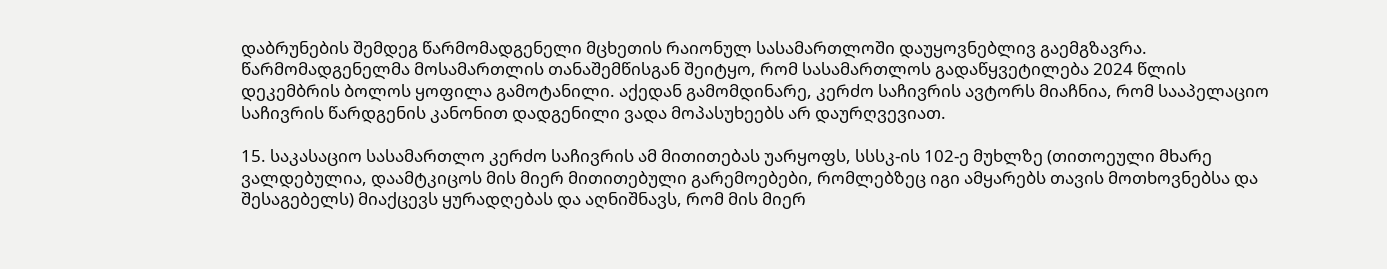დაბრუნების შემდეგ წარმომადგენელი მცხეთის რაიონულ სასამართლოში დაუყოვნებლივ გაემგზავრა. წარმომადგენელმა მოსამართლის თანაშემწისგან შეიტყო, რომ სასამართლოს გადაწყვეტილება 2024 წლის დეკემბრის ბოლოს ყოფილა გამოტანილი. აქედან გამომდინარე, კერძო საჩივრის ავტორს მიაჩნია, რომ სააპელაციო საჩივრის წარდგენის კანონით დადგენილი ვადა მოპასუხეებს არ დაურღვევიათ.

15. საკასაციო სასამართლო კერძო საჩივრის ამ მითითებას უარყოფს, სსსკ-ის 102-ე მუხლზე (თითოეული მხარე ვალდებულია, დაამტკიცოს მის მიერ მითითებული გარემოებები, რომლებზეც იგი ამყარებს თავის მოთხოვნებსა და შესაგებელს) მიაქცევს ყურადღებას და აღნიშნავს, რომ მის მიერ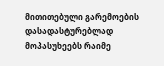მითითებული გარემოების დასადასტურებლად მოპასუხეებს რაიმე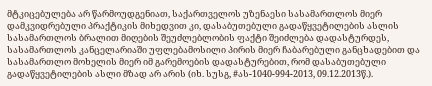მტკიცებულება არ წარმოუდგენიათ, საქართველოს უზენაესი სასამართლოს მიერ დამკვიდრებული პრაქტიკის მიხედვით კი, დასაბუთებული გადაწყვეტილების ასლის სასამართლოს ბრალით მიღების შეუძლებლობის ფაქტი შეიძლება დადასტურდეს, სასამართლოს კანცელარიაში უფლებამოსილი პირის მიერ ჩაბარებული განცხადებით და სასამართლო მოხელის მიერ იმ გარემოების დადასტურებით, რომ დასაბუთებული გადაწყვეტილების ასლი მზად არ არის (იხ. სუსგ, #ას-1040-994-2013, 09.12.2013წ.).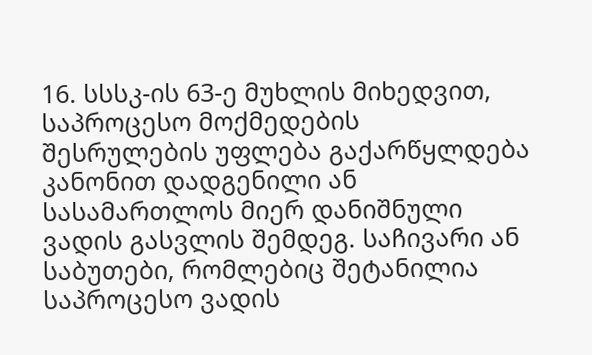16. სსსკ-ის 63-ე მუხლის მიხედვით, საპროცესო მოქმედების შესრულების უფლება გაქარწყლდება კანონით დადგენილი ან სასამართლოს მიერ დანიშნული ვადის გასვლის შემდეგ. საჩივარი ან საბუთები, რომლებიც შეტანილია საპროცესო ვადის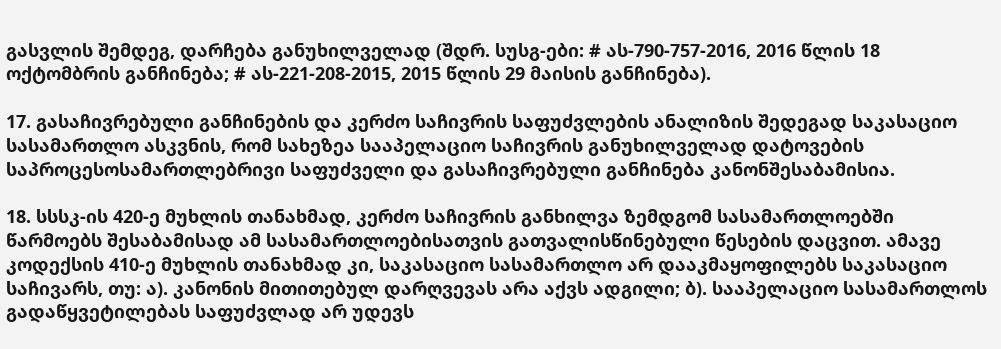გასვლის შემდეგ, დარჩება განუხილველად (შდრ. სუსგ-ები: # ას-790-757-2016, 2016 წლის 18 ოქტომბრის განჩინება; # ას-221-208-2015, 2015 წლის 29 მაისის განჩინება).

17. გასაჩივრებული განჩინების და კერძო საჩივრის საფუძვლების ანალიზის შედეგად საკასაციო სასამართლო ასკვნის, რომ სახეზეა სააპელაციო საჩივრის განუხილველად დატოვების საპროცესოსამართლებრივი საფუძველი და გასაჩივრებული განჩინება კანონშესაბამისია.

18. სსსკ-ის 420-ე მუხლის თანახმად, კერძო საჩივრის განხილვა ზემდგომ სასამართლოებში წარმოებს შესაბამისად ამ სასამართლოებისათვის გათვალისწინებული წესების დაცვით. ამავე კოდექსის 410-ე მუხლის თანახმად კი, საკასაციო სასამართლო არ დააკმაყოფილებს საკასაციო საჩივარს, თუ: ა). კანონის მითითებულ დარღვევას არა აქვს ადგილი; ბ). სააპელაციო სასამართლოს გადაწყვეტილებას საფუძვლად არ უდევს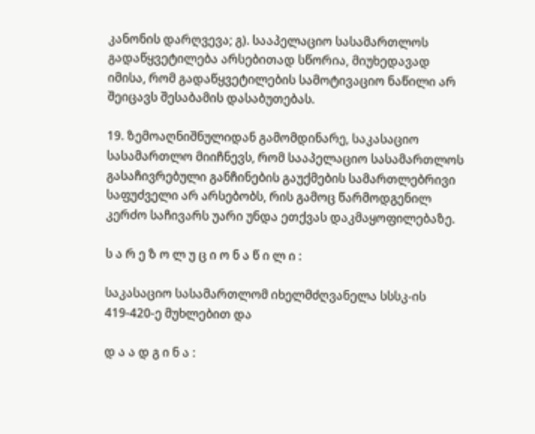კანონის დარღვევა; გ). სააპელაციო სასამართლოს გადაწყვეტილება არსებითად სწორია, მიუხედავად იმისა, რომ გადაწყვეტილების სამოტივაციო ნაწილი არ შეიცავს შესაბამის დასაბუთებას.

19. ზემოაღნიშნულიდან გამომდინარე, საკასაციო სასამართლო მიიჩნევს, რომ სააპელაციო სასამართლოს გასაჩივრებული განჩინების გაუქმების სამართლებრივი საფუძველი არ არსებობს, რის გამოც წარმოდგენილ კერძო საჩივარს უარი უნდა ეთქვას დაკმაყოფილებაზე.

ს ა რ ე ზ ო ლ უ ც ი ო ნ ა წ ი ლ ი :

საკასაციო სასამართლომ იხელმძღვანელა სსსკ-ის 419-420-ე მუხლებით და

დ ა ა დ გ ი ნ ა :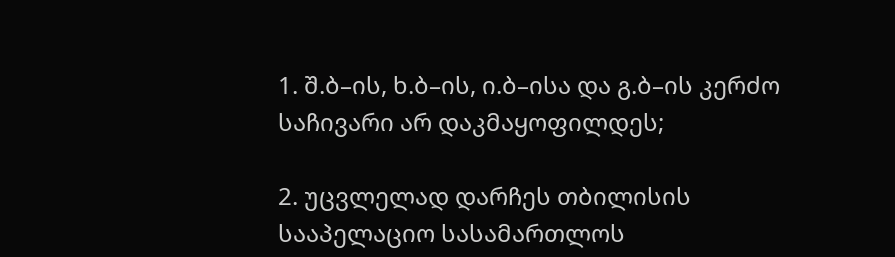1. შ.ბ–ის, ხ.ბ–ის, ი.ბ–ისა და გ.ბ–ის კერძო საჩივარი არ დაკმაყოფილდეს;

2. უცვლელად დარჩეს თბილისის სააპელაციო სასამართლოს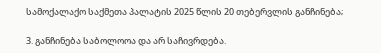სამოქალაქო საქმეთა პალატის 2025 წლის 20 თებერვლის განჩინება;

3. განჩინება საბოლოოა და არ საჩივრდება.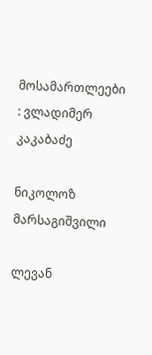მოსამართლეები : ვლადიმერ კაკაბაძე

ნიკოლოზ მარსაგიშვილი

ლევან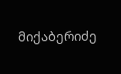მიქაბერიძე